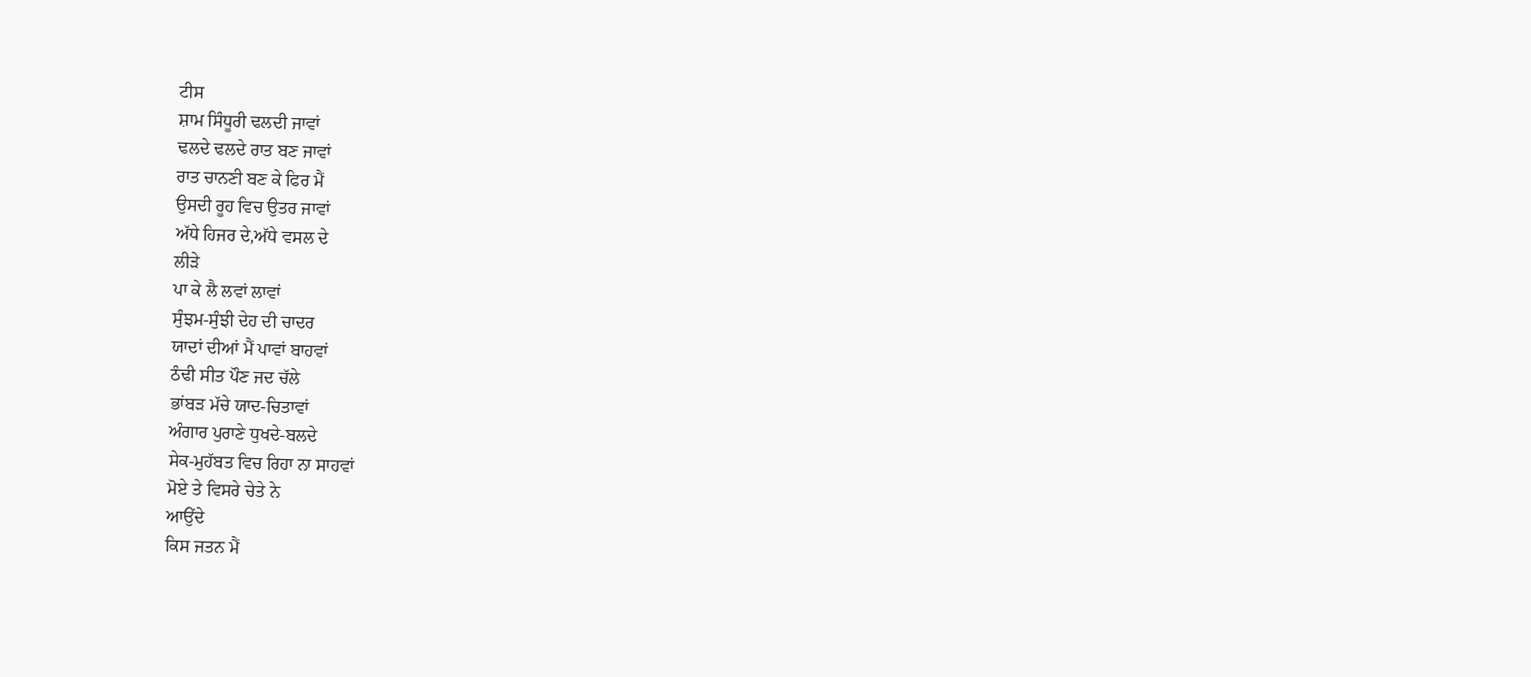ਟੀਸ
ਸ਼ਾਮ ਸਿੰਧੂਰੀ ਢਲਦੀ ਜਾਵਾਂ
ਢਲਦੇ ਢਲਦੇ ਰਾਤ ਬਣ ਜਾਵਾਂ
ਰਾਤ ਚਾਨਣੀ ਬਣ ਕੇ ਫਿਰ ਮੈਂ
ਉਸਦੀ ਰੂਹ ਵਿਚ ਉਤਰ ਜਾਵਾਂ
ਅੱਧੇ ਹਿਜਰ ਦੇ,ਅੱਧੇ ਵਸਲ ਦੇ
ਲੀੜੇ
ਪਾ ਕੇ ਲੈ ਲਵਾਂ ਲਾਵਾਂ
ਸੁੰਝਮ-ਸੁੰਝੀ ਦੇਹ ਦੀ ਚਾਦਰ
ਯਾਦਾਂ ਦੀਆਂ ਮੈਂ ਪਾਵਾਂ ਬਾਹਵਾਂ
ਠੰਢੀ ਸੀਤ ਪੌਣ ਜਦ ਚੱਲੇ
ਭਾਂਬੜ ਮੱਚੇ ਯਾਦ-ਚਿਤਾਵਾਂ
ਅੰਗਾਰ ਪੁਰਾਣੇ ਧੁਖਦੇ-ਬਲਦੇ
ਸੇਕ-ਮੁਹੱਬਤ ਵਿਚ ਰਿਹਾ ਨਾ ਸਾਹਵਾਂ
ਮੋਏ ਤੇ ਵਿਸਰੇ ਚੇਤੇ ਨੇ
ਆਉਂਦੇ
ਕਿਸ ਜਤਨ ਮੈਂ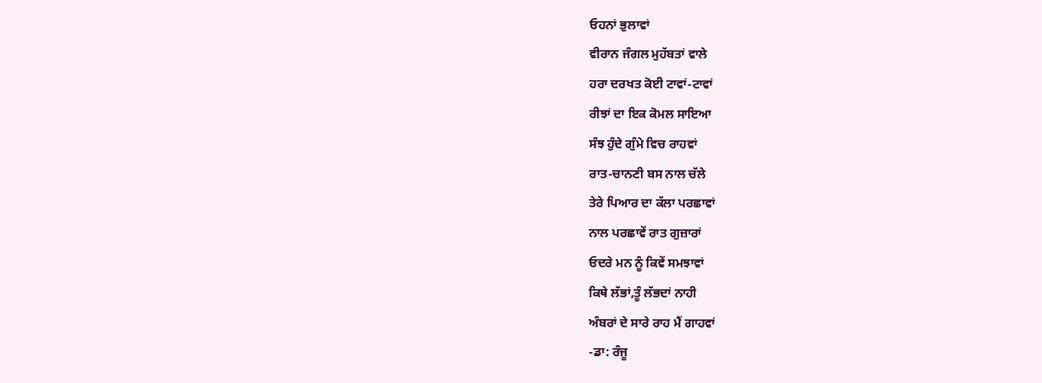ਓਹਨਾਂ ਭੁਲਾਵਾਂ
ਵੀਰਾਨ ਜੰਗਲ ਮੁਹੱਬਤਾਂ ਵਾਲੇ
ਹਰਾ ਦਰਖਤ ਕੋਈ ਟਾਵਾਂ-ਟਾਵਾਂ
ਰੀਝਾਂ ਦਾ ਇਕ ਕੋਮਲ ਸਾਇਆ
ਸੰਝ ਹੁੰਦੇ ਗੁੰਮੇ ਵਿਚ ਰਾਹਵਾਂ
ਰਾਤ-ਚਾਨਣੀ ਬਸ ਨਾਲ ਚੱਲੇ
ਤੇਰੇ ਪਿਆਰ ਦਾ ਕੱਲਾ ਪਰਛਾਵਾਂ
ਨਾਲ ਪਰਛਾਵੇਂ ਰਾਤ ਗੁਜ਼ਾਰਾਂ
ਓਦਰੇ ਮਨ ਨੂੰ ਕਿਵੇਂ ਸਮਝਾਵਾਂ
ਕਿਥੇ ਲੱਭਾਂ,ਤੂੰ ਲੱਭਦਾਂ ਨਾਹੀ
ਅੰਬਰਾਂ ਦੇ ਸਾਰੇ ਰਾਹ ਮੈਂ ਗਾਹਵਾਂ
-ਡਾ: ਰੰਜੂ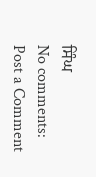ਸਿੰਘ
No comments:
Post a Comment